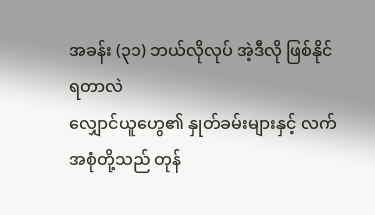အခန်း (၃၁) ဘယ်လိုလုပ် အဲ့ဒီလို ဖြစ်နိုင်ရတာလဲ
လျှောင်ယူဟွေ၏ နှုတ်ခမ်းများနှင့် လက်အစုံတို့သည် တုန်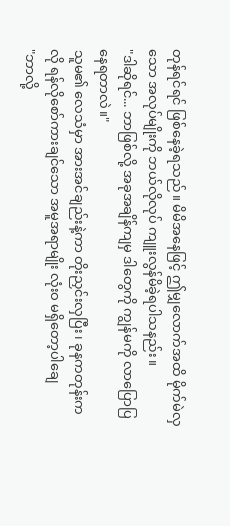တုန်ရင်ရင် ဖြစ်နေခဲ့ရသည်။ မိမိအနေဖြင့် ဤမျှလောက်အထိ မိုက်မဲလှသော အလုပ်မျိုးကို ဘယ်လိုလုပ် ကျူးလွန်မိခဲ့ရပါသနည်း။
"ဒါဆိုရင်... ဘာဖြစ်လို့ အခုအချိန်ကျမှ ဒါတွေကို ကျွန်မကို လာပြောပြနေရတာလဲ။"
သူမ၏ လေသံမှာ အားအင်ချည်းနဲ့ကာ တိုးညှင်းလှပြီး၊ ခုနကတုန်းကလို ရန်လိုစော်ကားချင်သော အမူအရာမျိုး လုံးဝ မရှိတော့ပါချေ
"ဘာလို့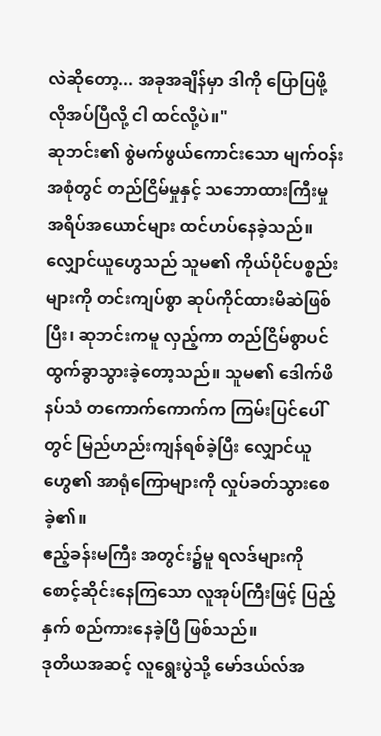လဲဆိုတော့... အခုအချိန်မှာ ဒါကို ပြောပြဖို့ လိုအပ်ပြီလို့ ငါ ထင်လို့ပဲ။"
ဆုဘင်း၏ စွဲမက်ဖွယ်ကောင်းသော မျက်ဝန်းအစုံတွင် တည်ငြိမ်မှုနှင့် သဘောထားကြီးမှု အရိပ်အယောင်များ ထင်ဟပ်နေခဲ့သည်။
လျှောင်ယူဟွေသည် သူမ၏ ကိုယ်ပိုင်ပစ္စည်းများကို တင်းကျပ်စွာ ဆုပ်ကိုင်ထားမိဆဲဖြစ်ပြီး၊ ဆုဘင်းကမူ လှည့်ကာ တည်ငြိမ်စွာပင် ထွက်ခွာသွားခဲ့တော့သည်။ သူမ၏ ဒေါက်ဖိနပ်သံ တကောက်ကောက်က ကြမ်းပြင်ပေါ်တွင် မြည်ဟည်းကျန်ရစ်ခဲ့ပြီး လျှောင်ယူဟွေ၏ အာရုံကြောများကို လှုပ်ခတ်သွားစေခဲ့၏။
ဧည့်ခန်းမကြီး အတွင်း၌မူ ရလဒ်များကို စောင့်ဆိုင်းနေကြသော လူအုပ်ကြီးဖြင့် ပြည့်နှက် စည်ကားနေခဲ့ပြီ ဖြစ်သည်။
ဒုတိယအဆင့် လူရွေးပွဲသို့ မော်ဒယ်လ်အ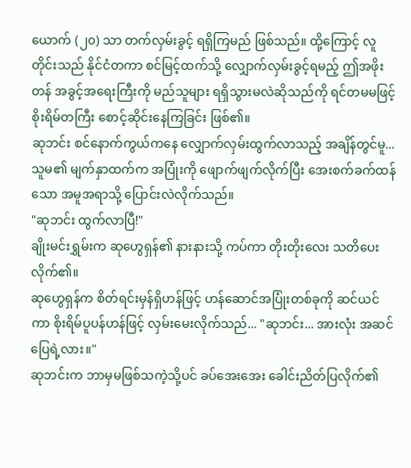ယောက် (၂၀) သာ တက်လှမ်းခွင့် ရရှိကြမည် ဖြစ်သည်။ ထို့ကြောင့် လူတိုင်းသည် နိုင်ငံတကာ စင်မြင့်ထက်သို့ လျှောက်လှမ်းခွင့်ရမည့် ဤအဖိုးတန် အခွင့်အရေးကြီးကို မည်သူများ ရရှိသွားမလဲဆိုသည်ကို ရင်တမမဖြင့် စိုးရိမ်တကြီး စောင့်ဆိုင်းနေကြခြင်း ဖြစ်၏။
ဆုဘင်း စင်နောက်ကွယ်ကနေ လျှောက်လှမ်းထွက်လာသည့် အချိန်တွင်မူ... သူမ၏ မျက်နှာထက်က အပြုံးကို ဖျောက်ဖျက်လိုက်ပြီး အေးစက်ခက်ထန်သော အမူအရာသို့ ပြောင်းလဲလိုက်သည်။
"ဆုဘင်း ထွက်လာပြီ!"
ချိုးမင်းရွှမ်းက ဆုဟွေရှန်၏ နားနားသို့ ကပ်ကာ တိုးတိုးလေး သတိပေးလိုက်၏။
ဆုဟွေရှန်က စိတ်ရင်းမှန်ရှိဟန်ဖြင့် ဟန်ဆောင်အပြုံးတစ်ခုကို ဆင်ယင်ကာ စိုးရိမ်ပူပန်ဟန်ဖြင့် လှမ်းမေးလိုက်သည်... "ဆုဘင်း... အားလုံး အဆင်ပြေရဲ့လား။"
ဆုဘင်းက ဘာမှမဖြစ်သကဲ့သို့ပင် ခပ်အေးအေး ခေါင်းညိတ်ပြလိုက်၏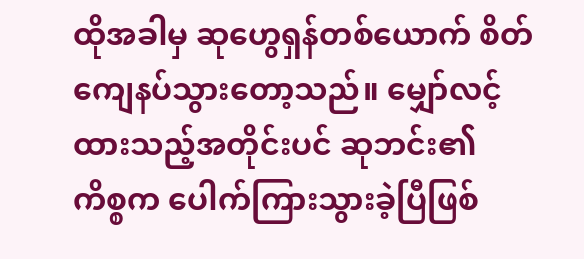ထိုအခါမှ ဆုဟွေရှန်တစ်ယောက် စိတ်ကျေနပ်သွားတော့သည်။ မျှော်လင့်ထားသည့်အတိုင်းပင် ဆုဘင်း၏ ကိစ္စက ပေါက်ကြားသွားခဲ့ပြီဖြစ်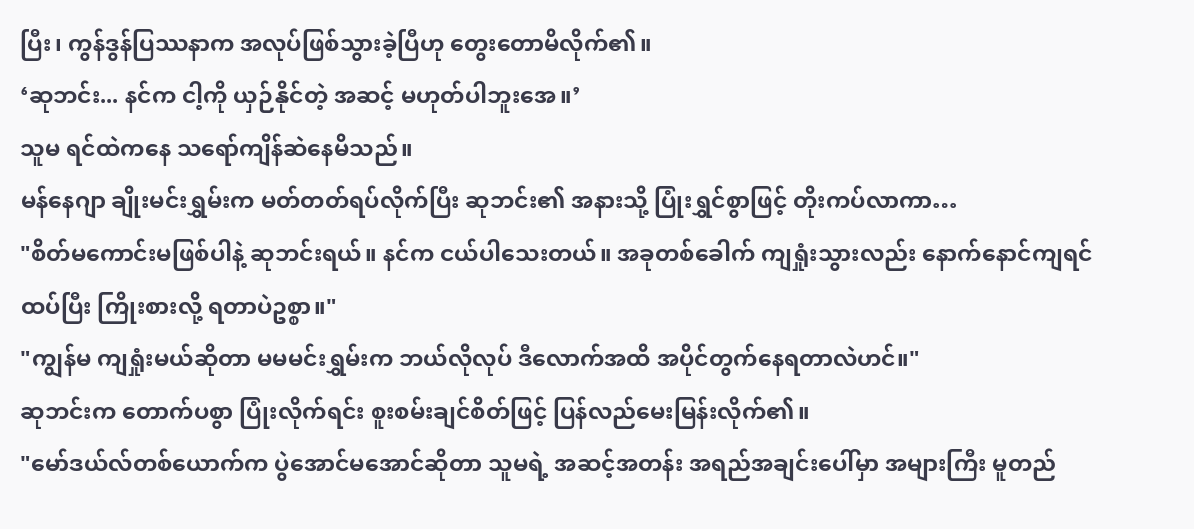ပြီး၊ ကွန်ဒွန်ပြဿနာက အလုပ်ဖြစ်သွားခဲ့ပြီဟု တွေးတောမိလိုက်၏။
‘ဆုဘင်း... နင်က ငါ့ကို ယှဉ်နိုင်တဲ့ အဆင့် မဟုတ်ပါဘူးအေ။’
သူမ ရင်ထဲကနေ သရော်ကျိန်ဆဲနေမိသည်။
မန်နေဂျာ ချိုးမင်းရွှမ်းက မတ်တတ်ရပ်လိုက်ပြီး ဆုဘင်း၏ အနားသို့ ပြုံးရွှင်စွာဖြင့် တိုးကပ်လာကာ…
"စိတ်မကောင်းမဖြစ်ပါနဲ့ ဆုဘင်းရယ်။ နင်က ငယ်ပါသေးတယ်။ အခုတစ်ခေါက် ကျရှုံးသွားလည်း နောက်နောင်ကျရင် ထပ်ပြီး ကြိုးစားလို့ ရတာပဲဥစ္စာ။"
"ကျွန်မ ကျရှုံးမယ်ဆိုတာ မမမင်းရွှမ်းက ဘယ်လိုလုပ် ဒီလောက်အထိ အပိုင်တွက်နေရတာလဲဟင်။"
ဆုဘင်းက တောက်ပစွာ ပြုံးလိုက်ရင်း စူးစမ်းချင်စိတ်ဖြင့် ပြန်လည်မေးမြန်းလိုက်၏။
"မော်ဒယ်လ်တစ်ယောက်က ပွဲအောင်မအောင်ဆိုတာ သူမရဲ့ အဆင့်အတန်း အရည်အချင်းပေါ်မှာ အများကြီး မူတည်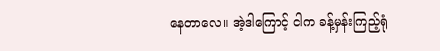နေတာလေ။ အဲ့ဒါကြောင့် ငါက ခန့်မှန်းကြည့်ရုံ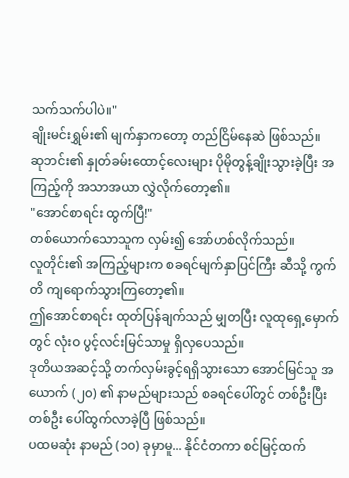သက်သက်ပါပဲ။"
ချိုးမင်းရွှမ်း၏ မျက်နှာကတော့ တည်ငြိမ်နေဆဲ ဖြစ်သည်။
ဆုဘင်း၏ နှုတ်ခမ်းထောင့်လေးများ ပိုမိုတွန့်ချိုးသွားခဲ့ပြီး အကြည့်ကို အသာအယာ လွှဲလိုက်တော့၏။
"အောင်စာရင်း ထွက်ပြီ!"
တစ်ယောက်သောသူက လှမ်း၍ အော်ဟစ်လိုက်သည်။
လူတိုင်း၏ အကြည့်များက စခရင်မျက်နှာပြင်ကြီး ဆီသို့ ကွက်တိ ကျရောက်သွားကြတော့၏။
ဤအောင်စာရင်း ထုတ်ပြန်ချက်သည် မျှတပြီး လူထုရှေ့မှောက်တွင် လုံးဝ ပွင့်လင်းမြင်သာမှု ရှိလှပေသည်။
ဒုတိယအဆင့်သို့ တက်လှမ်းခွင့်ရရှိသွားသော အောင်မြင်သူ အယောက် (၂၀) ၏ နာမည်များသည် စခရင်ပေါ်တွင် တစ်ဦးပြီးတစ်ဦး ပေါ်ထွက်လာခဲ့ပြီ ဖြစ်သည်။
ပထမဆုံး နာမည် (၁၀) ခုမှာမူ... နိုင်ငံတကာ စင်မြင့်ထက်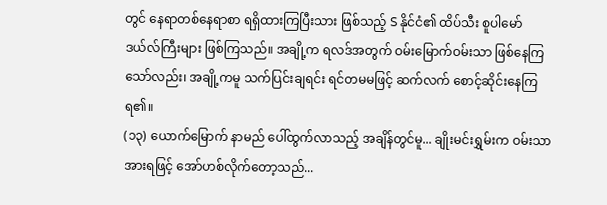တွင် နေရာတစ်နေရာစာ ရရှိထားကြပြီးသား ဖြစ်သည့် S နိုင်ငံ၏ ထိပ်သီး စူပါမော်ဒယ်လ်ကြီးများ ဖြစ်ကြသည်။ အချို့က ရလဒ်အတွက် ဝမ်းမြောက်ဝမ်းသာ ဖြစ်နေကြသော်လည်း၊ အချို့ကမူ သက်ပြင်းချရင်း ရင်တမမဖြင့် ဆက်လက် စောင့်ဆိုင်းနေကြရ၏။
(၁၃) ယောက်မြောက် နာမည် ပေါ်ထွက်လာသည့် အချိန်တွင်မူ... ချိုးမင်းရွှမ်းက ဝမ်းသာအားရဖြင့် အော်ဟစ်လိုက်တော့သည်...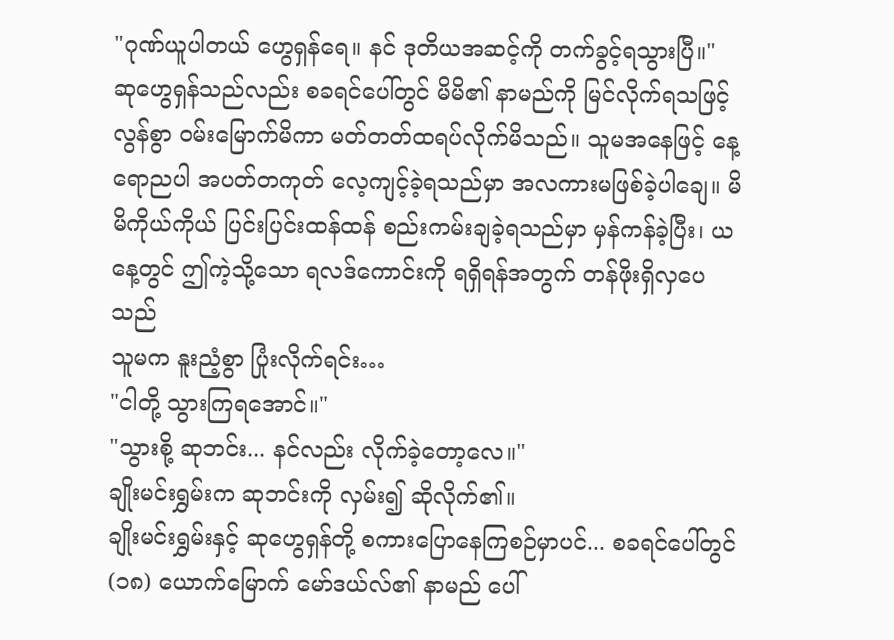"ဂုဏ်ယူပါတယ် ဟွေရှန်ရေ။ နင် ဒုတိယအဆင့်ကို တက်ခွင့်ရသွားပြီ။"
ဆုဟွေရှန်သည်လည်း စခရင်ပေါ်တွင် မိမိ၏ နာမည်ကို မြင်လိုက်ရသဖြင့် လွန်စွာ ဝမ်းမြောက်မိကာ မတ်တတ်ထရပ်လိုက်မိသည်။ သူမအနေဖြင့် နေ့ရောညပါ အပတ်တကုတ် လေ့ကျင့်ခဲ့ရသည်မှာ အလကားမဖြစ်ခဲ့ပါချေ။ မိမိကိုယ်ကိုယ် ပြင်းပြင်းထန်ထန် စည်းကမ်းချခဲ့ရသည်မှာ မှန်ကန်ခဲ့ပြီး၊ ယနေ့တွင် ဤကဲ့သို့သော ရလဒ်ကောင်းကို ရရှိရန်အတွက် တန်ဖိုးရှိလှပေသည်
သူမက နူးညံ့စွာ ပြုံးလိုက်ရင်း…
"ငါတို့ သွားကြရအောင်။"
"သွားစို့ ဆုဘင်း... နင်လည်း လိုက်ခဲ့တော့လေ။"
ချိုးမင်းရွှမ်းက ဆုဘင်းကို လှမ်း၍ ဆိုလိုက်၏။
ချိုးမင်းရွှမ်းနှင့် ဆုဟွေရှန်တို့ စကားပြောနေကြစဉ်မှာပင်... စခရင်ပေါ်တွင် (၁၈) ယောက်မြောက် မော်ဒယ်လ်၏ နာမည် ပေါ်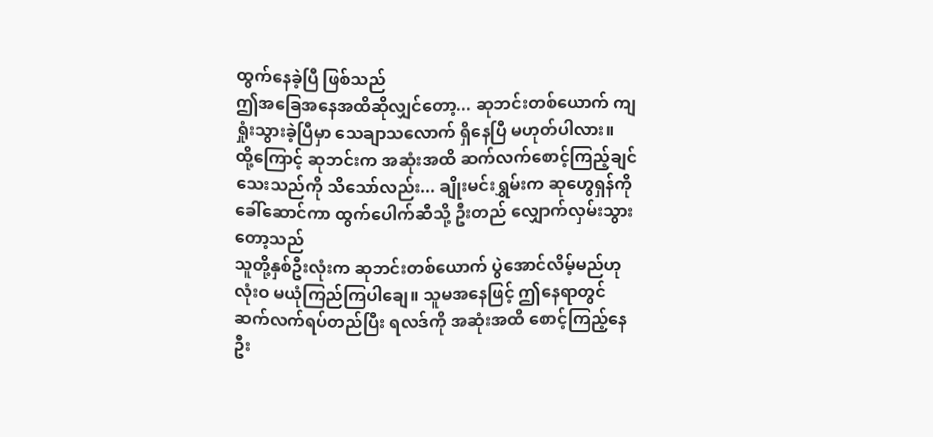ထွက်နေခဲ့ပြီ ဖြစ်သည်
ဤအခြေအနေအထိဆိုလျှင်တော့... ဆုဘင်းတစ်ယောက် ကျရှုံးသွားခဲ့ပြီမှာ သေချာသလောက် ရှိနေပြီ မဟုတ်ပါလား။
ထို့ကြောင့် ဆုဘင်းက အဆုံးအထိ ဆက်လက်စောင့်ကြည့်ချင်သေးသည်ကို သိသော်လည်း... ချိုးမင်းရွှမ်းက ဆုဟွေရှန်ကို ခေါ်ဆောင်ကာ ထွက်ပေါက်ဆီသို့ ဦးတည် လျှောက်လှမ်းသွားတော့သည်
သူတို့နှစ်ဦးလုံးက ဆုဘင်းတစ်ယောက် ပွဲအောင်လိမ့်မည်ဟု လုံးဝ မယုံကြည်ကြပါချေ။ သူမအနေဖြင့် ဤနေရာတွင် ဆက်လက်ရပ်တည်ပြီး ရလဒ်ကို အဆုံးအထိ စောင့်ကြည့်နေဦး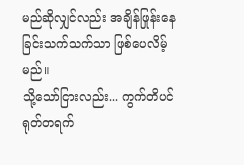မည်ဆိုလျှင်လည်း အချိန်ဖြုန်းနေခြင်းသက်သက်သာ ဖြစ်ပေလိမ့်မည်။
သို့သော်ငြားလည်း... ကွက်တိပင် ရုတ်တရက်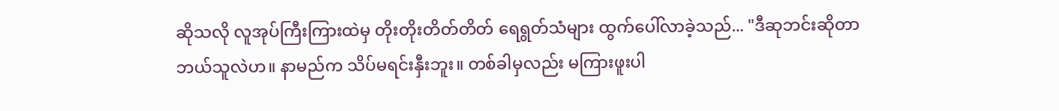ဆိုသလို လူအုပ်ကြီးကြားထဲမှ တိုးတိုးတိတ်တိတ် ရေရွတ်သံများ ထွက်ပေါ်လာခဲ့သည်... "ဒီဆုဘင်းဆိုတာ ဘယ်သူလဲဟ။ နာမည်က သိပ်မရင်းနှီးဘူး။ တစ်ခါမှလည်း မကြားဖူးပါ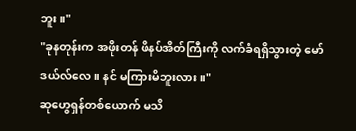ဘူး။"
"ခုနတုန်းက အဖိုးတန် ဖိနပ်အိတ်ကြီးကို လက်ခံရရှိသွားတဲ့ မော်ဒယ်လ်လေ။ နင် မကြားမိဘူးလား။"
ဆုဟွေရှန်တစ်ယောက် မသိ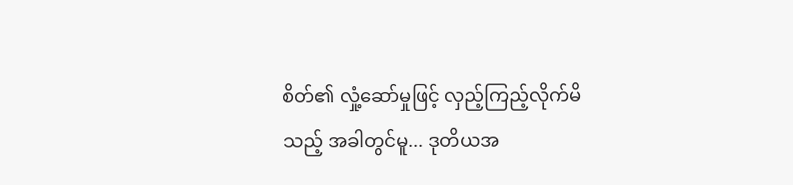စိတ်၏ လှုံ့ဆော်မှုဖြင့် လှည့်ကြည့်လိုက်မိသည့် အခါတွင်မူ... ဒုတိယအ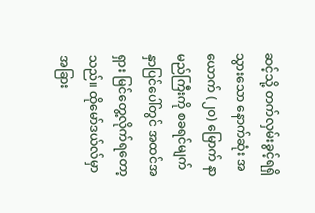ဆင့်သို့ တက်လှမ်းခွင့်ရရှိသွားသော နောက်ဆုံး အယောက် (၂၀) မြောက် နာမည်ကြီးကို စခရင်မျက်နှာပြင်ပေါ်တွင် အထင်အရှား မြင်တွေ့လိုက်ရတော့သည်။ ထိုမော်ဒယ်လ်မှာ အခြား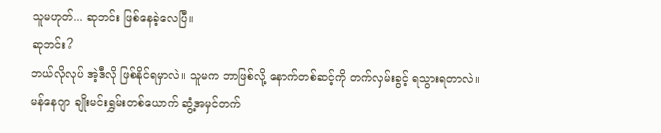သူမဟုတ်... ဆုဘင်း ဖြစ်နေခဲ့လေပြီ။
ဆုဘင်း?
ဘယ်လိုလုပ် အဲ့ဒီလို ဖြစ်နိုင်ရမှာလဲ။ သူမက ဘာဖြစ်လို့ နောက်တစ်ဆင့်ကို တက်လှမ်းခွင့် ရသွားရတာလဲ။
မန်နေဂျာ ချိုးမင်းရွှမ်းတစ်ယောက် ဆွံ့အမှင်တက်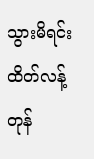သွားမိရင်း ထိတ်လန့်တုန်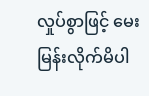လှုပ်စွာဖြင့် မေးမြန်းလိုက်မိပါ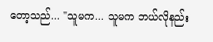တော့သည်... "သူမက... သူမက ဘယ်လိုနည်း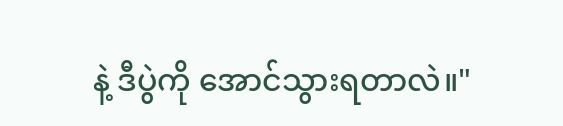နဲ့ ဒီပွဲကို အောင်သွားရတာလဲ။"